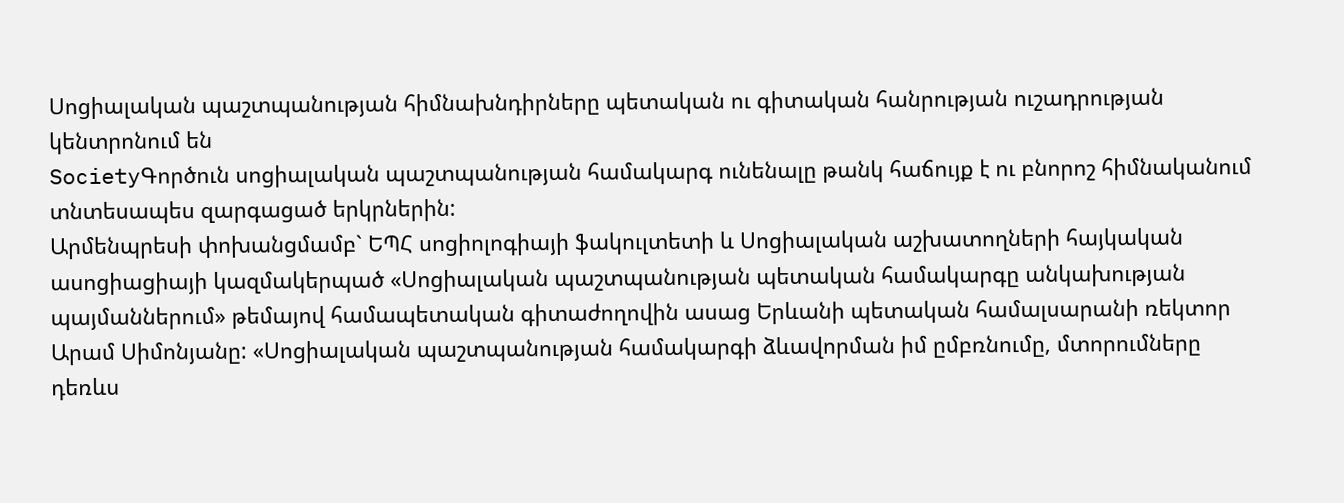Սոցիալական պաշտպանության հիմնախնդիրները պետական ու գիտական հանրության ուշադրության կենտրոնում են
SocietyԳործուն սոցիալական պաշտպանության համակարգ ունենալը թանկ հաճույք է ու բնորոշ հիմնականում տնտեսապես զարգացած երկրներին:
Արմենպրեսի փոխանցմամբ` ԵՊՀ սոցիոլոգիայի ֆակուլտետի և Սոցիալական աշխատողների հայկական ասոցիացիայի կազմակերպած «Սոցիալական պաշտպանության պետական համակարգը անկախության պայմաններում» թեմայով համապետական գիտաժողովին ասաց Երևանի պետական համալսարանի ռեկտոր Արամ Սիմոնյանը: «Սոցիալական պաշտպանության համակարգի ձևավորման իմ ըմբռնումը, մտորումները դեռևս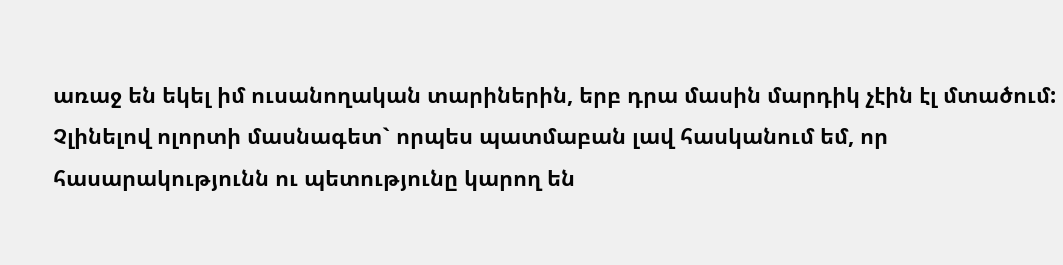առաջ են եկել իմ ուսանողական տարիներին, երբ դրա մասին մարդիկ չէին էլ մտածում: Չլինելով ոլորտի մասնագետ` որպես պատմաբան լավ հասկանում եմ, որ հասարակությունն ու պետությունը կարող են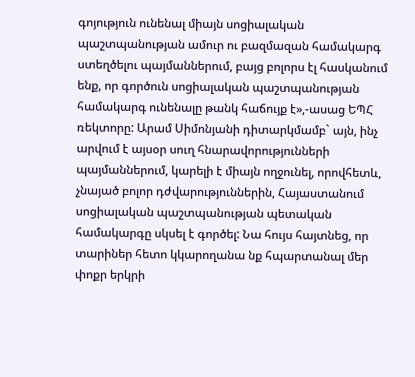գոյություն ունենալ միայն սոցիալական պաշտպանության ամուր ու բազմազան համակարգ ստեղծելու պայմաններում, բայց բոլորս էլ հասկանում ենք, որ գործուն սոցիալական պաշտպանության համակարգ ունենալը թանկ հաճույք է»,-ասաց ԵՊՀ ռեկտորը: Արամ Սիմոնյանի դիտարկմամբ` այն, ինչ արվում է այսօր սուղ հնարավորությունների պայմաններում, կարելի է միայն ողջունել, որովհետև, չնայած բոլոր դժվարություններին, Հայաստանում սոցիալական պաշտպանության պետական համակարգը սկսել է գործել: Նա հույս հայտնեց, որ տարիներ հետո կկարողանա նք հպարտանալ մեր փոքր երկրի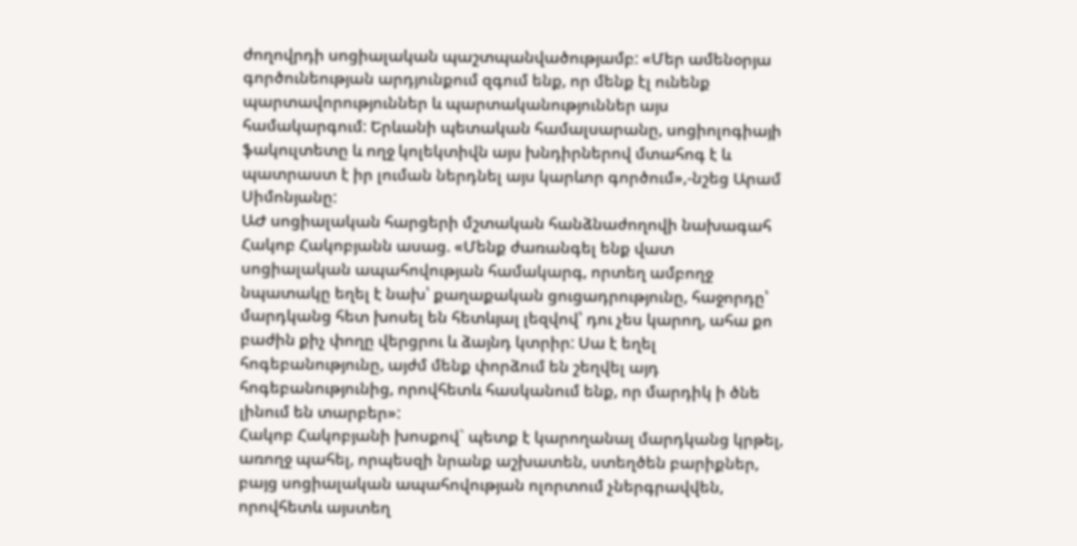ժողովրդի սոցիալական պաշտպանվածությամբ: «Մեր ամենօրյա գործունեության արդյունքում զգում ենք, որ մենք էլ ունենք պարտավորություններ և պարտականություններ այս համակարգում: Երևանի պետական համալսարանը, սոցիոլոգիայի ֆակուլտետը և ողջ կոլեկտիվն այս խնդիրներով մտահոգ է և պատրաստ է իր լուման ներդնել այս կարևոր գործում»,-նշեց Արամ Սիմոնյանը:
ԱԺ սոցիալական հարցերի մշտական հանձնաժողովի նախագահ Հակոբ Հակոբյանն ասաց. «Մենք ժառանգել ենք վատ սոցիալական ապահովության համակարգ, որտեղ ամբողջ նպատակը եղել է նախ՝ քաղաքական ցուցադրությունը, հաջորդը՝ մարդկանց հետ խոսել են հետևյալ լեզվով՝ դու չես կարող, ահա քո բաժին քիչ փողը վերցրու և ձայնդ կտրիր: Սա է եղել հոգեբանությունը, այժմ մենք փորձում են շեղվել այդ հոգեբանությունից, որովհետև հասկանում ենք, որ մարդիկ ի ծնե լինում են տարբեր»:
Հակոբ Հակոբյանի խոսքով` պետք է կարողանալ մարդկանց կրթել, առողջ պահել, որպեսզի նրանք աշխատեն, ստեղծեն բարիքներ, բայց սոցիալական ապահովության ոլորտում չներգրավվեն, որովհետև այստեղ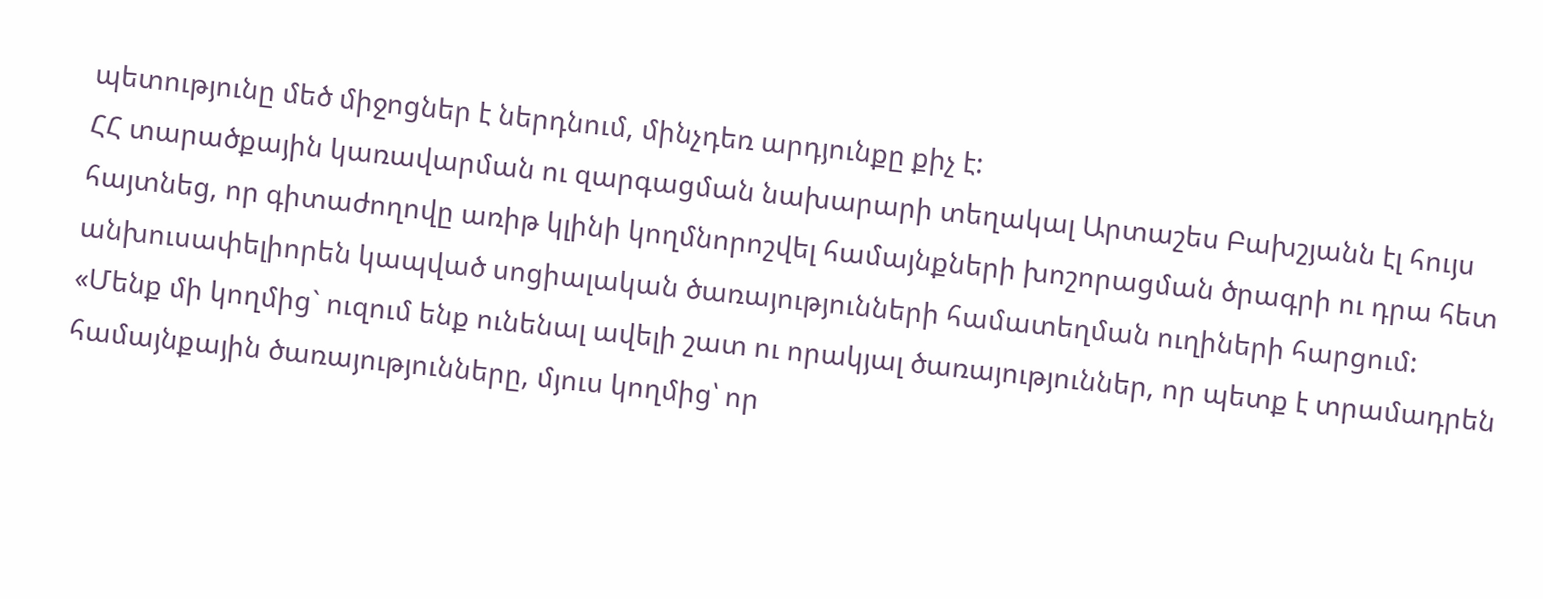պետությունը մեծ միջոցներ է ներդնում, մինչդեռ արդյունքը քիչ է:
ՀՀ տարածքային կառավարման ու զարգացման նախարարի տեղակալ Արտաշես Բախշյանն էլ հույս հայտնեց, որ գիտաժողովը առիթ կլինի կողմնորոշվել համայնքների խոշորացման ծրագրի ու դրա հետ անխուսափելիորեն կապված սոցիալական ծառայությունների համատեղման ուղիների հարցում: «Մենք մի կողմից` ուզում ենք ունենալ ավելի շատ ու որակյալ ծառայություններ, որ պետք է տրամադրեն համայնքային ծառայությունները, մյուս կողմից՝ որ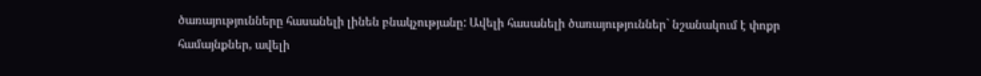ծառայությունները հասանելի լինեն բնակչությանը: Ավելի հասանելի ծառայություններ` նշանակում է փոքր համայնքներ, ավելի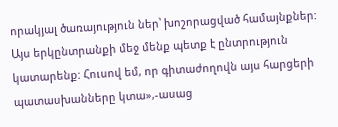որակյալ ծառայություն ներ՝ խոշորացված համայնքներ: Այս երկընտրանքի մեջ մենք պետք է ընտրություն կատարենք: Հուսով եմ, որ գիտաժողովն այս հարցերի պատասխանները կտա»,-ասաց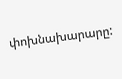փոխնախարարը: